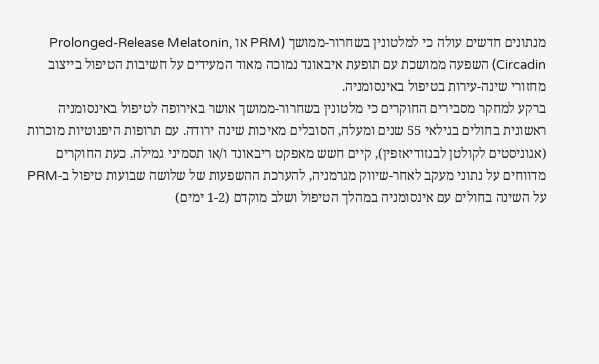מנתונים חדשים עולה כי למלטונין בשחרור-ממושך (PRM או Prolonged-Release Melatonin, Circadin) השפעה ממושכת עם תופעת איבאונד נמוכה מאוד המעידים על חשיבות הטיפול בייצוב מחזורי שינה-עירות בטיפול באינסומניה.
ברקע למחקר מסבירים החוקרים כי מלטונין בשחרור-ממושך אושר באירופה לטיפול באינסומניה ראשונית בחולים בגילאי 55 שנים ומעלה, הסובלים מאיכות שינה ירודה. עם תרופות היפנוטיות מוכרות (אגוניסטים לקולטן לבנזודיאזפין), קיים חשש מאפקט ריבאונד ו/או תסמיני גמילה. כעת החוקרים מדווחים על נתוני מעקב לאחר-שיווק מגרמניה, להערכת ההשפעות של שלושה שבועות טיפול ב-PRM על השינה בחולים עם אינסומניה במהלך הטיפול ושלב מוקדם (1-2 ימים)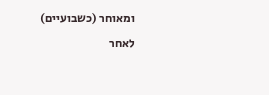ומאוחר (כשבועיים) לאחר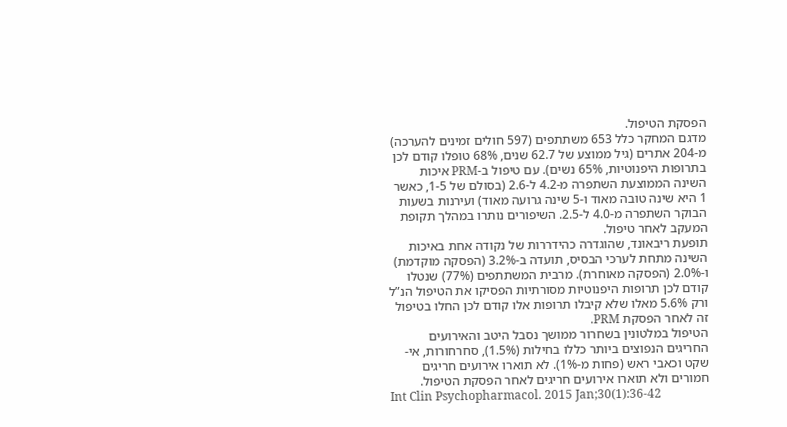הפסקת הטיפול.
מדגם המחקר כלל 653 משתתפים (597 חולים זמינים להערכה) מ-204 אתרים (גיל ממוצע של 62.7 שנים, 68% טופלו קודם לכן בתרופות היפנוטיות, 65% נשים). עם טיפול ב-PRM איכות השינה הממוצעת השתפרה מ-4.2 ל-2.6 (בסולם של 1-5, כאשר 1 היא שינה טובה מאוד ו-5 שינה גרועה מאוד) ועירנות בשעות הבוקר השתפרה מ-4.0 ל-2.5. השיפורים נותרו במהלך תקופת המעקב לאחר טיפול.
תופעת ריבאונד, שהוגדרה כהידררות של נקודה אחת באיכות השינה מתחת לערכי הבסיס, תועדה ב-3.2% (הפסקה מוקדמת) ו-2.0% (הפסקה מאוחרת). מרבית המשתתפים (77%) שנטלו קודם לכן תרופות היפנוטיות מסורתיות הפסיקו את הטיפול הנ”ל ורק 5.6% מאלו שלא קיבלו תרופות אלו קודם לכן החלו בטיפול זה לאחר הפסקת PRM.
הטיפול במלטונין בשחרור ממושך נסבל היטב והאירועים החריגים הנפוצים ביותר כללו בחילות (1.5%), סחרחורות, אי-שקט וכאבי ראש (פחות מ-1%). לא תוארו אירועים חריגים חמורים ולא תוארו אירועים חריגים לאחר הפסקת הטיפול.
Int Clin Psychopharmacol. 2015 Jan;30(1):36-42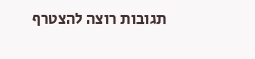תגובות רוצה להצטרף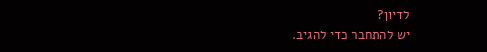לדיון?
יש להתחבר כדי להגיב.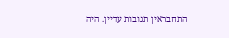התחבראין תגובות עדיין. היה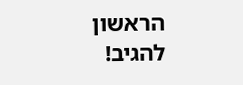הראשון להגיב!